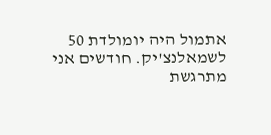אתמול היה יומולדת 50 לשמאלנצ'יק. חודשים אני מתרגשת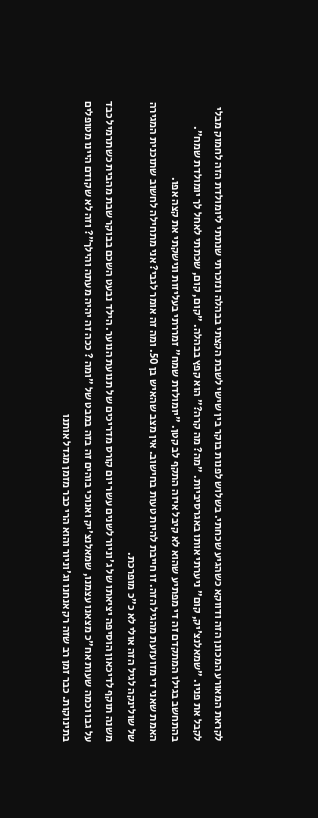לקראת המאורע המכונן הזה ודווקא כשהגיע שכחתי. בשלוש לפנות בוקר בין שישי לשבת הקצתי בבהלה ונזכרתי שנתתי ליומולדת הזה לחמוק מבלי לקבל את פניו. "שמאלנצ'יק, קום" ניערתי אותו באגרסיביות. "מה? מה קרה?" הוא קפץ בבהלה. "קום, קום, שכתתי לאחל לך יומולדת שמח". בהתחשב בגילו המתקדם זה די מפתיע שהוא לא קיבל איזה התקף לב קטן. "יומולדת שמח" זמררתי בעליזות ונישקתי את קצה אפו.
האמת שאני די מזועזעת מהגיל הזה. זו חייבת להיות טעות בחישוב. אין מצב שהאיש בן 50. ומה זה אומר לגבי? אני מתחילה לחשוב שתוכנית המגירה של שולינקה לגיל הזה אולי לא כ"כ מופרכת.
משנה תוקף לדיכאון הוסיפה יציאתו של ג'וניור לשנים עשר יום קורס מדריכים של תנועת הנוער. הילד נבעט השכם בבוקר שבת מהבית כשתרמיל כבד על גבו וכמה שעות אח"כ מצאנו עצמנו, שמאלנצ'יק ואנוכי בוהים זה בזה במבט של "ומה ? ככה זה יהיה מעתה והילך"? וזה לא שקודם היינו מטופלים בתינוקות. כבר זמן רב שזה רק אנחנו וג'וניור והוא הרי כבר מזמן מגדל אותנו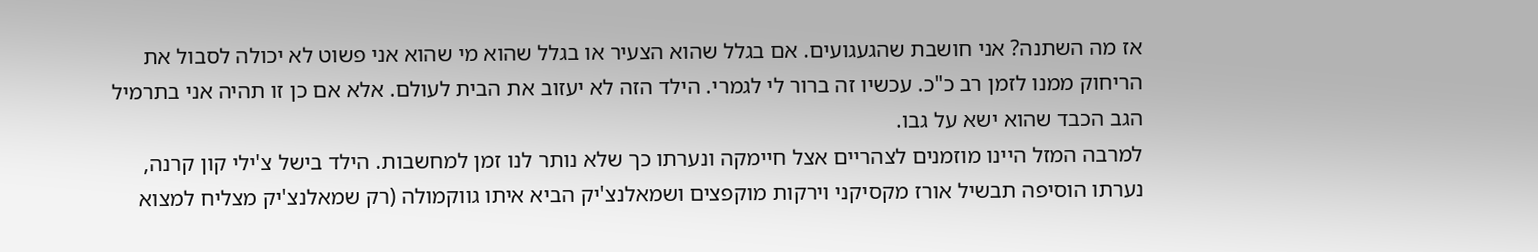אז מה השתנה? אני חושבת שהגעגועים. אם בגלל שהוא הצעיר או בגלל שהוא מי שהוא אני פשוט לא יכולה לסבול את הריחוק ממנו לזמן רב כ"כ. עכשיו זה ברור לי לגמרי. הילד הזה לא יעזוב את הבית לעולם. אלא אם כן זו תהיה אני בתרמיל הגב הכבד שהוא ישא על גבו.
למרבה המזל היינו מוזמנים לצהריים אצל חיימקה ונערתו כך שלא נותר לנו זמן למחשבות. הילד בישל צ'ילי קון קרנה, נערתו הוסיפה תבשיל אורז מקסיקני וירקות מוקפצים ושמאלנצ'יק הביא איתו גווקמולה (רק שמאלנצ'יק מצליח למצוא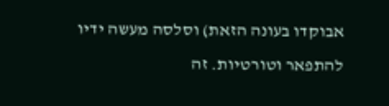אבוקדו בעונה הזאת) וסלסה מעשה ידיו להתפאר וטורטיות. זה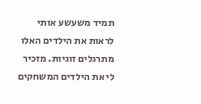תמיד משעשע אותי לראות את הילדים האלו מתרגלים זוגיות. מזכיר לי את הילדים המשחקים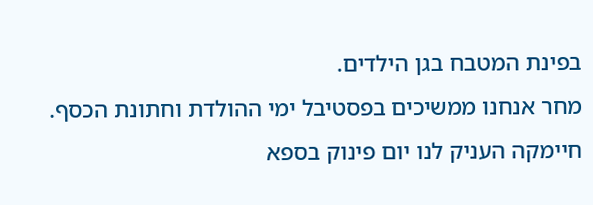בפינת המטבח בגן הילדים.
מחר אנחנו ממשיכים בפסטיבל ימי ההולדת וחתונת הכסף. חיימקה העניק לנו יום פינוק בספא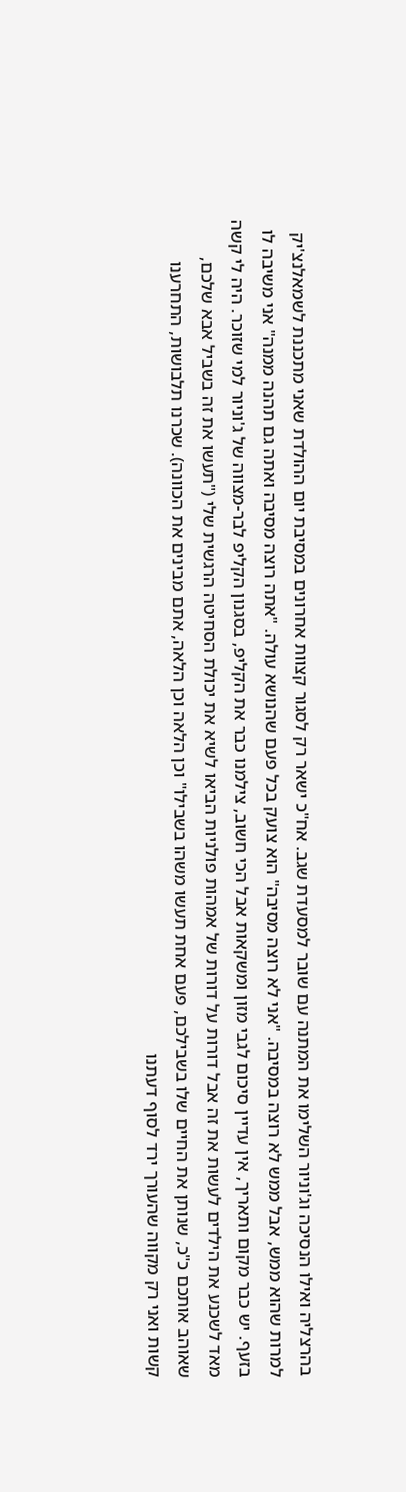בהרצליה ואילו הנסיכה וג'וניור השלימו את המתנה עם שובר למסעדת שגב. אח"כ ישאר רק לסגור קצוות אחרונים במסיבת יום ההולדת שאני מתכננת לשמאלנצ'יק למרות שהוא ממש, אבל ממש לא רוצה במסיבה. "אני לא רוצה מסיבה" הוא צועק בכל פעם שהנושא עולה. "אתה רוצה מסיבה ואתה גם תהנה ממנה" אני משיבה לו בזעף. יש כבר מקום ותאריך, אין עדיין סיכום לגבי מזון ומשקאות אבל הכי חשוב, צילמנו כבר את הקליפ, בסגנון הקליפ לבר-מצווה של ג'וניור למי שזוכר. היה לי קשה מאד לשכנע את הילדים לעשות את זה אבל דורות על דורות של אמהות פולניות הביאו לשיא את יכולת הסחיטה הרגשית שלי ("תעשו את זה בשביל אבא שלכם, שאוהב אותכם כ"כ, שנותן את החיים שלו בשבילכם, פעם אחת תעשו משהו בשבילו" וכן הלאה וכן הלאה, אתם מבינים את הכוונה). שכרנו תלבושות, התחרענו קשות ואני רק מקווה שהעורך ירד לסוף דעתנו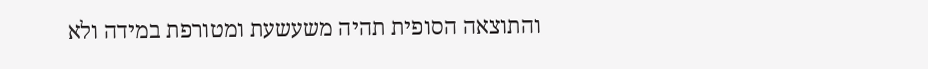והתוצאה הסופית תהיה משעשעת ומטורפת במידה ולא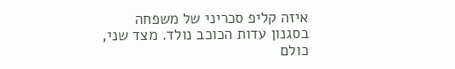איזה קליפ סכריני של משפחה בסגנון עדות הכוכב נולד. מצד שני, כולם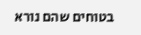בטוחים שהם נורא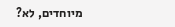מיוחדים, לא?